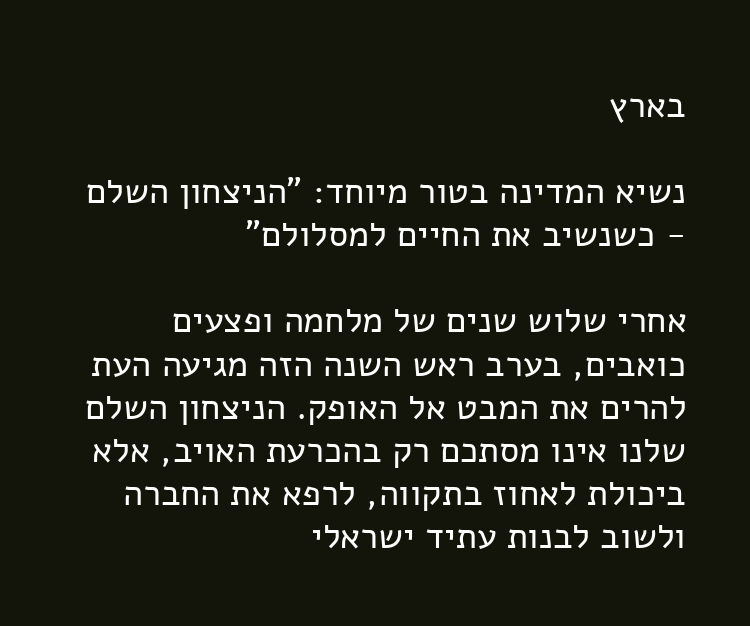בארץ

נשיא המדינה בטור מיוחד: "הניצחון השלם - כשנשיב את החיים למסלולם"

אחרי שלוש שנים של מלחמה ופצעים כואבים, בערב ראש השנה הזה מגיעה העת להרים את המבט אל האופק. הניצחון השלם שלנו אינו מסתכם רק בהכרעת האויב, אלא ביכולת לאחוז בתקווה, לרפא את החברה ולשוב לבנות עתיד ישראלי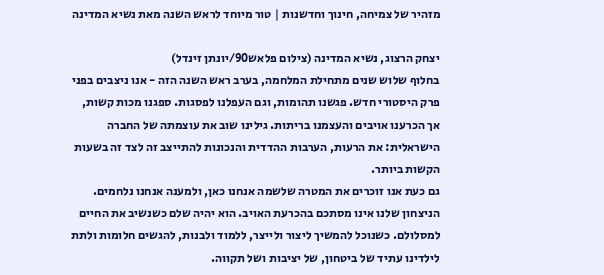מזהיר של צמיחה, חינוך וחדשנות | טור מיוחד לראש השנה מאת נשיא המדינה

יצחק הרצוג, נשיא המדינה (צילום פלאש90/יונתן זינדל)
בחלוף שלוש שנים מתחילת המלחמה, בערב ראש השנה הזה - אנו ניצבים בפני פרק היסטורי חדש. פגשנו תהומות, וגם העפלנו לפסגות. ספגנו מכות קשות, אך הכרענו אויבים והעצמנו בריתות. גילינו שוב את עוצמתה של החברה הישראלית: את הרעות, הערבות ההדדית והנכונות להתייצב זה לצד זה בשעות הקשות ביותר.
גם כעת אנו זוכרים את המטרה שלשמה אנחנו כאן, ולמענה אנחנו נלחמים. הניצחון שלנו אינו מסתכם בהכרעת האויב. הוא יהיה שלם כשנשיב את החיים למסלולם. כשנוכל להמשיך ליצור ולייצר, ללמוד ולבנות, להגשים חלומות ולתת לילדינו עתיד של ביטחון, של יציבות ושל תקווה.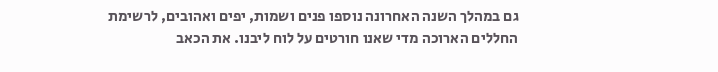גם במהלך השנה האחרונה נוספו פנים ושמות, יפים ואהובים, לרשימת החללים הארוכה מדי שאנו חורטים על לוח ליבנו. את הכאב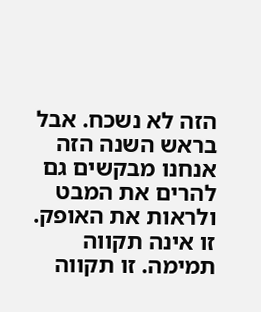הזה לא נשכח. אבל בראש השנה הזה אנחנו מבקשים גם להרים את המבט ולראות את האופק.
זו אינה תקווה תמימה. זו תקווה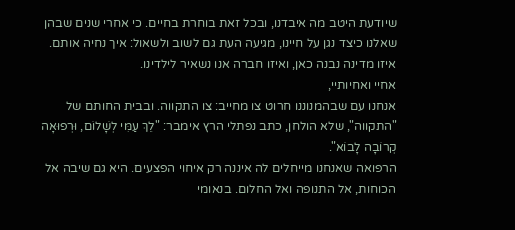שיודעת היטב מה איבדנו, ובכל זאת בוחרת בחיים. כי אחרי שנים שבהן שאלנו כיצד נגן על חיינו, מגיעה העת גם לשוב ולשאול: איך נחיה אותם. איזו מדינה נבנה כאן, ואיזו חברה אנו נשאיר לילדינו.
אחיי ואחיותיי,
אנחנו עם שבהמנוננו חרוט צו מחייב: צו התקווה. ובבית החותם של "התקווה", שלא הולחן, כתב נפתלי הרץ אימבר: "לֵךְ עַמִּי לְשָׁלוֹם, וּרְפוּאָה קְרוֹבָה לָבוֹא".
הרפואה שאנחנו מייחלים לה איננה רק איחוי הפצעים. היא גם שיבה אל הכוחות, אל התנופה ואל החלום. בנאומי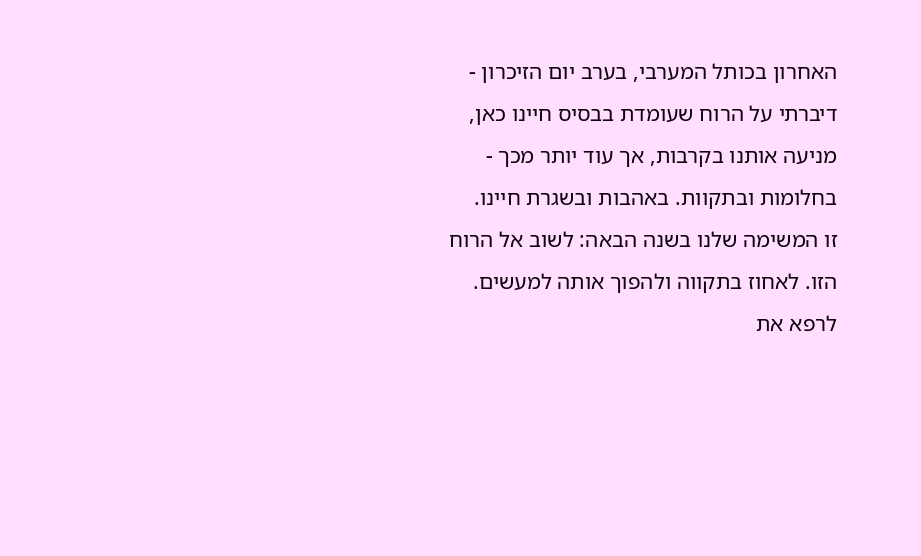האחרון בכותל המערבי, בערב יום הזיכרון - דיברתי על הרוח שעומדת בבסיס חיינו כאן, מניעה אותנו בקרבות, אך עוד יותר מכך - בחלומות ובתקוות. באהבות ובשגרת חיינו.
זו המשימה שלנו בשנה הבאה: לשוב אל הרוח הזו. לאחוז בתקווה ולהפוך אותה למעשים. לרפא את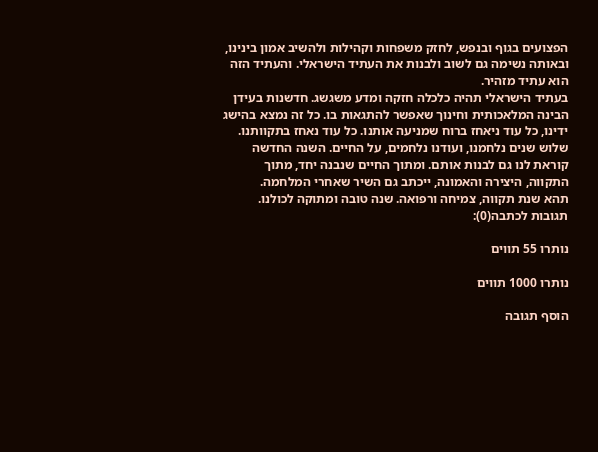הפצועים בגוף ובנפש, לחזק משפחות וקהילות ולהשיב אמון בינינו, ובאותה נשימה גם לשוב ולבנות את העתיד הישראלי. והעתיד הזה הוא עתיד מזהיר.
בעתיד הישראלי תהיה כלכלה חזקה ומדע משגשג. חדשנות בעידן הבינה המלאכותית וחינוך שאפשר להתגאות בו. כל זה נמצא בהישג ידינו, כל עוד ניאחז ברוח שמניעה אותנו. כל עוד נאחז בתקוותנו. שלוש שנים נלחמנו, ועודנו נלחמים, על החיים. השנה החדשה קוראת לנו גם לבנות אותם. ומתוך החיים שנבנה יחד, מתוך התקווה, היצירה והאמונה, ייכתב גם השיר שאחרי המלחמה.
תהא שנת תקווה, צמיחה ורפואה. שנה טובה ומתוקה לכולנו.
תגובות לכתבה(0):

נותרו 55 תווים

נותרו 1000 תווים

הוסף תגובה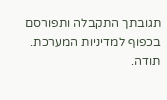תגובתך התקבלה ותפורסם בכפוף למדיניות המערכת.
תודה.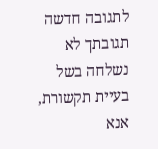לתגובה חדשה
תגובתך לא נשלחה בשל בעיית תקשורת, אנא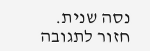נסה שנית.
חזור לתגובה